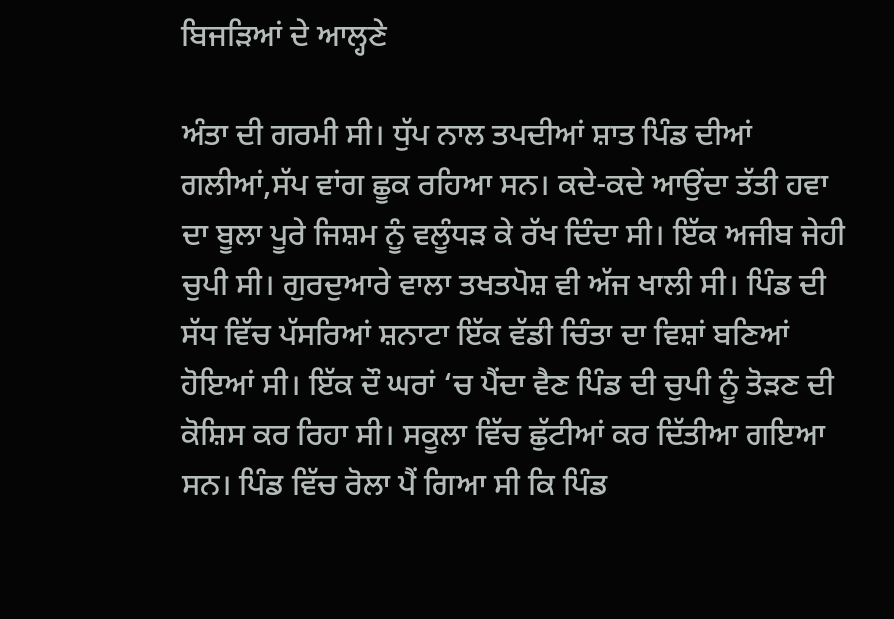ਬਿਜੜਿਆਂ ਦੇ ਆਲ੍ਹਣੇ

ਅੰਤਾ ਦੀ ਗਰਮੀ ਸੀ। ਧੁੱਪ ਨਾਲ ਤਪਦੀਆਂ ਸ਼ਾਤ ਪਿੰਡ ਦੀਆਂ ਗਲੀਆਂ,ਸੱਪ ਵਾਂਗ ਛੂਕ ਰਹਿਆ ਸਨ। ਕਦੇ-ਕਦੇ ਆਉਂਦਾ ਤੱਤੀ ਹਵਾ ਦਾ ਬੂਲਾ ਪੂਰੇ ਜਿਸ਼ਮ ਨੂੰ ਵਲੂੰਧੜ ਕੇ ਰੱਖ ਦਿੰਦਾ ਸੀ। ਇੱਕ ਅਜੀਬ ਜੇਹੀ ਚੁਪੀ ਸੀ। ਗੁਰਦੁਆਰੇ ਵਾਲਾ ਤਖਤਪੋਸ਼ ਵੀ ਅੱਜ ਖਾਲੀ ਸੀ। ਪਿੰਡ ਦੀ ਸੱਧ ਵਿੱਚ ਪੱਸਰਿਆਂ ਸ਼ਨਾਟਾ ਇੱਕ ਵੱਡੀ ਚਿੰਤਾ ਦਾ ਵਿਸ਼ਾਂ ਬਣਿਆਂ ਹੋਇਆਂ ਸੀ। ਇੱਕ ਦੌ ਘਰਾਂ ‘ਚ ਪੈਂਦਾ ਵੈਣ ਪਿੰਡ ਦੀ ਚੁਪੀ ਨੂੰ ਤੋੜਣ ਦੀ ਕੋਸ਼ਿਸ ਕਰ ਰਿਹਾ ਸੀ। ਸਕੂਲਾ ਵਿੱਚ ਛੁੱਟੀਆਂ ਕਰ ਦਿੱਤੀਆ ਗਇਆ ਸਨ। ਪਿੰਡ ਵਿੱਚ ਰੋਲਾ ਪੈਂ ਗਿਆ ਸੀ ਕਿ ਪਿੰਡ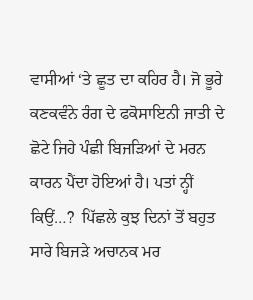ਵਾਸੀਆਂ ‘ਤੇ ਛੂਤ ਦਾ ਕਹਿਰ ਹੈ। ਜੋ ਭੂਰੇ ਕਣਕਵੰਨੇ ਰੰਗ ਦੇ ਫਕੋਸਾਇਨੀ ਜਾਤੀ ਦੇ ਛੋਟੇ ਜਿਹੇ ਪੰਛੀ ਬਿਜੜਿਆਂ ਦੇ ਮਰਨ ਕਾਰਨ ਪੈਂਦਾ ਹੋਇਆਂ ਹੈ। ਪਤਾਂ ਨ੍ਹੀਂ ਕਿਉਂ…?  ਪਿੱਛਲੇ ਕੁਝ ਦਿਨਾਂ ਤੋਂ ਬਹੁਤ ਸਾਰੇ ਬਿਜੜੇ ਅਚਾਨਕ ਮਰ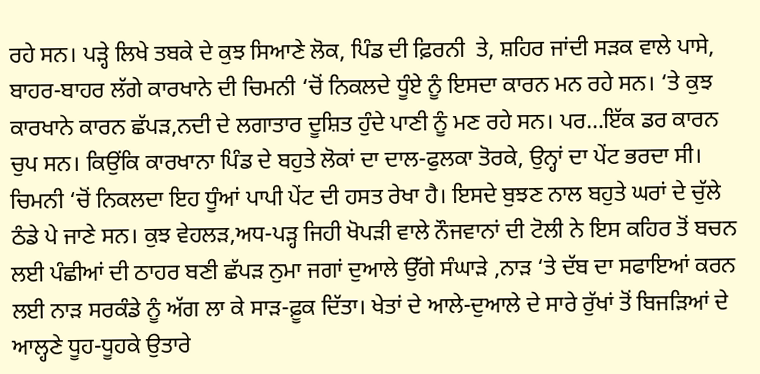ਰਹੇ ਸਨ। ਪੜ੍ਹੇ ਲਿਖੇ ਤਬਕੇ ਦੇ ਕੁਝ ਸਿਆਣੇ ਲੋਕ, ਪਿੰਡ ਦੀ ਫ਼ਿਰਨੀ  ਤੇ, ਸ਼ਹਿਰ ਜਾਂਦੀ ਸੜਕ ਵਾਲੇ ਪਾਸੇ, ਬਾਹਰ-ਬਾਹਰ ਲੱਗੇ ਕਾਰਖਾਨੇ ਦੀ ਚਿਮਨੀ ‘ਚੋਂ ਨਿਕਲਦੇ ਧੂੰਏ ਨੂੰ ਇਸਦਾ ਕਾਰਨ ਮਨ ਰਹੇ ਸਨ। ‘ਤੇ ਕੁਝ ਕਾਰਖਾਨੇ ਕਾਰਨ ਛੱਪੜ,ਨਦੀ ਦੇ ਲਗਾਤਾਰ ਦੂਸ਼ਿਤ ਹੁੰਦੇ ਪਾਣੀ ਨੂੰ ਮਣ ਰਹੇ ਸਨ। ਪਰ…ਇੱਕ ਡਰ ਕਾਰਨ ਚੁਪ ਸਨ। ਕਿਉਂਕਿ ਕਾਰਖਾਨਾ ਪਿੰਡ ਦੇ ਬਹੁਤੇ ਲੋਕਾਂ ਦਾ ਦਾਲ-ਫੁਲਕਾ ਤੋਰਕੇ, ਉਨ੍ਹਾਂ ਦਾ ਪੇਂਟ ਭਰਦਾ ਸੀ। ਚਿਮਨੀ ‘ਚੋਂ ਨਿਕਲਦਾ ਇਹ ਧੂੰਆਂ ਪਾਪੀ ਪੇਂਟ ਦੀ ਹਸਤ ਰੇਖਾ ਹੈ। ਇਸਦੇ ਬੁਝਣ ਨਾਲ ਬਹੁਤੇ ਘਰਾਂ ਦੇ ਚੁੱਲੇ ਠੰਡੇ ਪੇ ਜਾਣੇ ਸਨ। ਕੁਝ ਵੇਹਲੜ,ਅਧ-ਪੜ੍ਹ ਜਿਹੀ ਖੋਪੜੀ ਵਾਲੇ ਨੌਜਵਾਨਾਂ ਦੀ ਟੋਲੀ ਨੇ ਇਸ ਕਹਿਰ ਤੋਂ ਬਚਨ ਲਈ ਪੰਛੀਆਂ ਦੀ ਠਾਹਰ ਬਣੀ ਛੱਪੜ ਨੁਮਾ ਜਗਾਂ ਦੁਆਲੇ ਉੱਗੇ ਸੰਘਾੜੇ ,ਨਾੜ ‘ਤੇ ਦੱਬ ਦਾ ਸਫਾਇਆਂ ਕਰਨ ਲਈ ਨਾੜ ਸਰਕੰਡੇ ਨੂੰ ਅੱਗ ਲਾ ਕੇ ਸਾੜ-ਫ਼ੂਕ ਦਿੱਤਾ। ਖੇਤਾਂ ਦੇ ਆਲੇ-ਦੁਆਲੇ ਦੇ ਸਾਰੇ ਰੁੱਖਾਂ ਤੋਂ ਬਿਜੜਿਆਂ ਦੇ ਆਲ੍ਹਣੇ ਧੂਹ-ਧੂਹਕੇ ਉਤਾਰੇ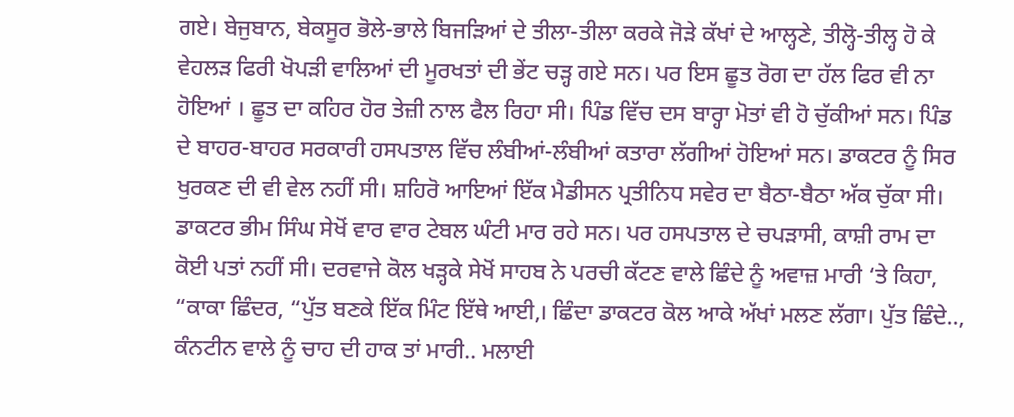ਗਏ। ਬੇਜੁਬਾਨ, ਬੇਕਸੂਰ ਭੋਲੇ-ਭਾਲੇ ਬਿਜੜਿਆਂ ਦੇ ਤੀਲਾ-ਤੀਲਾ ਕਰਕੇ ਜੋੜੇ ਕੱਖਾਂ ਦੇ ਆਲ੍ਹਣੇ, ਤੀਲ੍ਹੋ-ਤੀਲ੍ਹ ਹੋ ਕੇ ਵੇਹਲੜ ਫਿਰੀ ਖੋਪੜੀ ਵਾਲਿਆਂ ਦੀ ਮੂਰਖਤਾਂ ਦੀ ਭੇਂਟ ਚੜ੍ਹ ਗਏ ਸਨ। ਪਰ ਇਸ ਛੂਤ ਰੋਗ ਦਾ ਹੱਲ ਫਿਰ ਵੀ ਨਾ ਹੋਇਆਂ । ਛੂਤ ਦਾ ਕਹਿਰ ਹੋਰ ਤੇਜ਼ੀ ਨਾਲ ਫੈਲ ਰਿਹਾ ਸੀ। ਪਿੰਡ ਵਿੱਚ ਦਸ ਬਾਰ੍ਹਾ ਮੋਤਾਂ ਵੀ ਹੋ ਚੁੱਕੀਆਂ ਸਨ। ਪਿੰਡ ਦੇ ਬਾਹਰ-ਬਾਹਰ ਸਰਕਾਰੀ ਹਸਪਤਾਲ ਵਿੱਚ ਲੰਬੀਆਂ-ਲੰਬੀਆਂ ਕਤਾਰਾ ਲੱਗੀਆਂ ਹੋਇਆਂ ਸਨ। ਡਾਕਟਰ ਨੂੰ ਸਿਰ ਖੁਰਕਣ ਦੀ ਵੀ ਵੇਲ ਨਹੀਂ ਸੀ। ਸ਼ਹਿਰੋ ਆਇਆਂ ਇੱਕ ਮੈਡੀਸਨ ਪ੍ਰਤੀਨਿਧ ਸਵੇਰ ਦਾ ਬੈਠਾ-ਬੈਠਾ ਅੱਕ ਚੁੱਕਾ ਸੀ। ਡਾਕਟਰ ਭੀਮ ਸਿੰਘ ਸੇਖੋਂ ਵਾਰ ਵਾਰ ਟੇਬਲ ਘੰਟੀ ਮਾਰ ਰਹੇ ਸਨ। ਪਰ ਹਸਪਤਾਲ ਦੇ ਚਪੜਾਸੀ, ਕਾਸ਼ੀ ਰਾਮ ਦਾ ਕੋਈ ਪਤਾਂ ਨਹੀਂ ਸੀ। ਦਰਵਾਜੇ ਕੋਲ ਖੜ੍ਹਕੇ ਸੇਖੋਂ ਸਾਹਬ ਨੇ ਪਰਚੀ ਕੱਟਣ ਵਾਲੇ ਛਿੰਦੇ ਨੂੰ ਅਵਾਜ਼ ਮਾਰੀ ‘ਤੇ ਕਿਹਾ, “ਕਾਕਾ ਛਿੰਦਰ, “ਪੁੱਤ ਬਣਕੇ ਇੱਕ ਮਿੰਟ ਇੱਥੇ ਆਈ,। ਛਿੰਦਾ ਡਾਕਟਰ ਕੋਲ ਆਕੇ ਅੱਖਾਂ ਮਲਣ ਲੱਗਾ। ਪੁੱਤ ਛਿੰਦੇ.., ਕੰਨਟੀਨ ਵਾਲੇ ਨੂੰ ਚਾਹ ਦੀ ਹਾਕ ਤਾਂ ਮਾਰੀ.. ਮਲਾਈ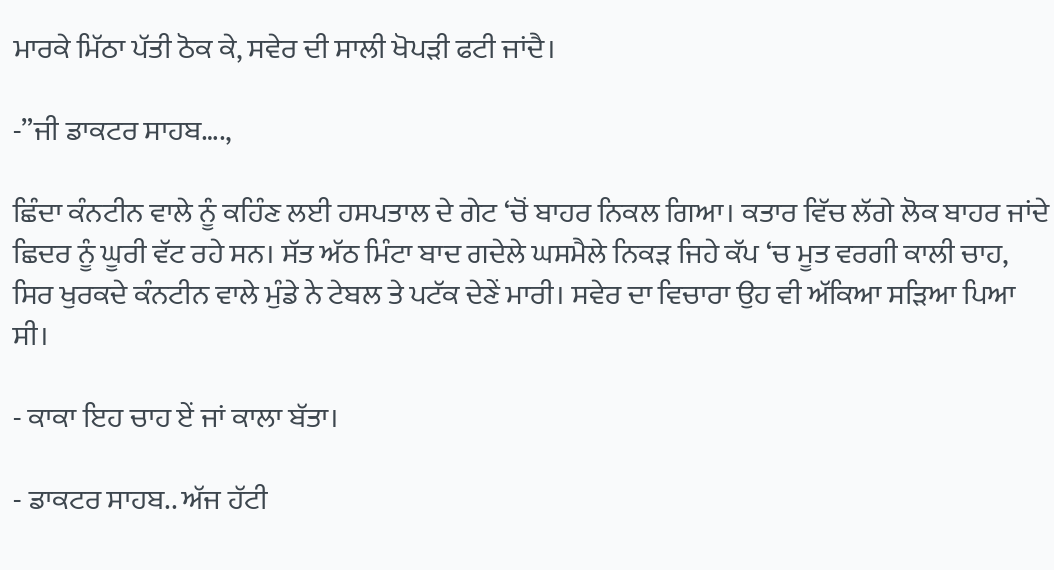ਮਾਰਕੇ ਮਿੱਠਾ ਪੱਤੀ ਠੋਕ ਕੇ, ਸਵੇਰ ਦੀ ਸਾਲੀ ਖੋਪੜੀ ਫਟੀ ਜਾਂਦੈ।

-”ਜੀ ਡਾਕਟਰ ਸਾਹਬ….,

ਛਿੰਦਾ ਕੰਨਟੀਨ ਵਾਲੇ ਨੂੰ ਕਹਿੰਣ ਲਈ ਹਸਪਤਾਲ ਦੇ ਗੇਟ ‘ਚੋਂ ਬਾਹਰ ਨਿਕਲ ਗਿਆ। ਕਤਾਰ ਵਿੱਚ ਲੱਗੇ ਲੋਕ ਬਾਹਰ ਜਾਂਦੇ ਛਿਦਰ ਨੂੰ ਘੂਰੀ ਵੱਟ ਰਹੇ ਸਨ। ਸੱਤ ਅੱਠ ਮਿੰਟਾ ਬਾਦ ਗਦੇਲੇ ਘਸਮੈਲੇ ਨਿਕੜ ਜਿਹੇ ਕੱਪ ‘ਚ ਮੂਤ ਵਰਗੀ ਕਾਲੀ ਚਾਹ, ਸਿਰ ਖੁਰਕਦੇ ਕੰਨਟੀਨ ਵਾਲੇ ਮੁੰਡੇ ਨੇ ਟੇਬਲ ਤੇ ਪਟੱਕ ਦੇਣੇਂ ਮਾਰੀ। ਸਵੇਰ ਦਾ ਵਿਚਾਰਾ ਉਹ ਵੀ ਅੱਕਿਆ ਸੜਿਆ ਪਿਆ ਸੀ।

- ਕਾਕਾ ਇਹ ਚਾਹ ਏਂ ਜਾਂ ਕਾਲਾ ਬੱਤਾ।

- ਡਾਕਟਰ ਸਾਹਬ.. ਅੱਜ ਹੱਟੀ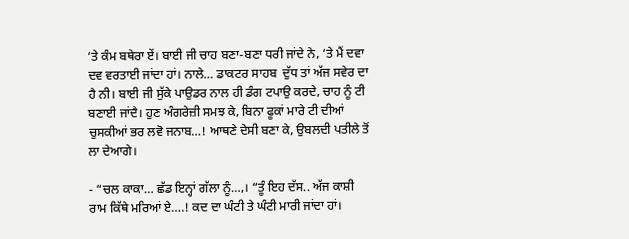‘ਤੇ ਕੰਮ ਬਥੇਰਾ ਏਂ। ਬਾਈ ਜੀ ਚਾਹ ਬਣਾ-ਬਣਾ ਧਰੀ ਜਾਂਦੇ ਨੇ, ‘ਤੇ ਮੈਂ ਦਵਾ ਦਵ ਵਰਤਾਈ ਜਾਂਦਾ ਹਾਂ। ਨਾਲੇ… ਡਾਕਟਰ ਸਾਹਬ  ਦੁੱਧ ਤਾਂ ਅੱਜ ਸਵੇਰ ਦਾ ਹੈ ਨੀ। ਬਾਈ ਜੀ ਸੁੱਕੇ ਪਾਉਡਰ ਨਾਲ ਹੀ ਡੰਗ ਟਪਾਉ ਕਰਦੇ, ਚਾਹ ਨੂੰ ਟੀ ਬਣਾਈ ਜਾਂਦੈ। ਹੁਣ ਅੰਗਰੇਜ਼ੀ ਸਮਝ ਕੇ, ਬਿਨਾ ਫੂਕਾਂ ਮਾਰੇ ਟੀ ਦੀਆਂ ਚੁਸਕੀਆਂ ਭਰ ਲਵੋ ਜਨਾਬ…! ਆਥਣੇ ਦੇਸੀ ਬਣਾ ਕੇ, ਉਬਲਦੀ ਪਤੀਲੇ ਤੋਂ ਲਾ ਦੇਆਗੇ।

- “ਚਲ ਕਾਕਾ… ਛੱਡ ਇਨ੍ਹਾਂ ਗੱਲਾ ਨੂੰ…,। “ਤੂੰ ਇਹ ਦੱਸ.. ਅੱਜ ਕਾਸ਼ੀ ਰਾਮ ਕਿੱਥੇ ਮਰਿਆਂ ਏ….! ਕਦ ਦਾ ਘੰਟੀ ਤੇ ਘੰਟੀ ਮਾਰੀ ਜਾਂਦਾ ਹਾਂ।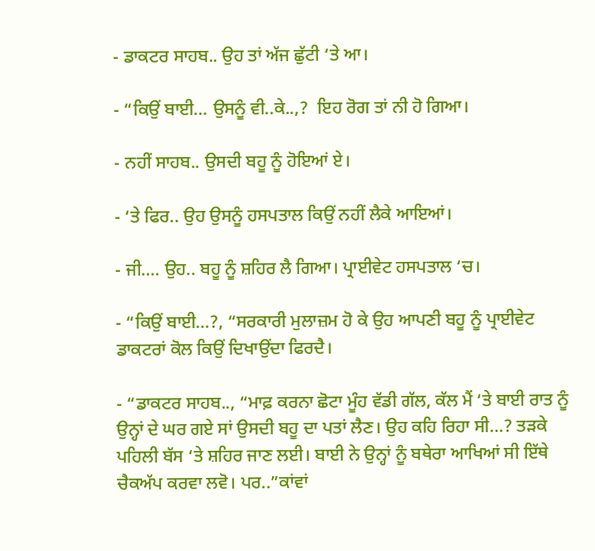- ਡਾਕਟਰ ਸਾਹਬ.. ਉਹ ਤਾਂ ਅੱਜ ਛੁੱਟੀ ‘ਤੇ ਆ।

- “ਕਿਉਂ ਬਾਈ… ਉਸਨੂੰ ਵੀ..ਕੇ..,?  ਇਹ ਰੋਗ ਤਾਂ ਨੀ ਹੋ ਗਿਆ।

- ਨਹੀਂ ਸਾਹਬ.. ਉਸਦੀ ਬਹੂ ਨੂੰ ਹੋਇਆਂ ਏ।

- ‘ਤੇ ਫਿਰ.. ਉਹ ਉਸਨੂੰ ਹਸਪਤਾਲ ਕਿਉਂ ਨਹੀਂ ਲੈਕੇ ਆਇਆਂ।

- ਜੀ…. ਉਹ.. ਬਹੂ ਨੂੰ ਸ਼ਹਿਰ ਲੈ ਗਿਆ। ਪ੍ਰਾਈਵੇਟ ਹਸਪਤਾਲ ‘ਚ।

- “ਕਿਉਂ ਬਾਈ…?, “ਸਰਕਾਰੀ ਮੁਲਾਜ਼ਮ ਹੋ ਕੇ ਉਹ ਆਪਣੀ ਬਹੂ ਨੂੰ ਪ੍ਰਾਈਵੇਟ  ਡਾਕਟਰਾਂ ਕੋਲ ਕਿਉਂ ਦਿਖਾਉਂਦਾ ਫਿਰਦੈ।

- “ਡਾਕਟਰ ਸਾਹਬ.., “ਮਾਫ਼ ਕਰਨਾ ਛੋਟਾ ਮੂੰਹ ਵੱਡੀ ਗੱਲ, ਕੱਲ ਮੈਂ ‘ਤੇ ਬਾਈ ਰਾਤ ਨੂੰ ਉਨ੍ਹਾਂ ਦੇ ਘਰ ਗਏ ਸਾਂ ਉਸਦੀ ਬਹੂ ਦਾ ਪਤਾਂ ਲੈਣ। ਉਹ ਕਹਿ ਰਿਹਾ ਸੀ…? ਤੜਕੇ ਪਹਿਲੀ ਬੱਸ ‘ਤੇ ਸ਼ਹਿਰ ਜਾਣ ਲਈ। ਬਾਈ ਨੇ ਉਨ੍ਹਾਂ ਨੂੰ ਬਥੇਰਾ ਆਖਿਆਂ ਸੀ ਇੱਥੇ ਚੈਕਅੱਪ ਕਰਵਾ ਲਵੋ। ਪਰ..”ਕਾਂਵਾਂ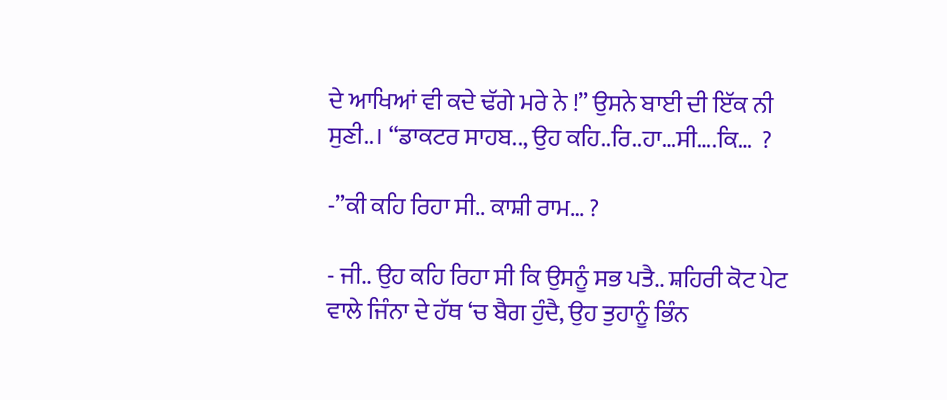ਦੇ ਆਖਿਆਂ ਵੀ ਕਦੇ ਢੱਗੇ ਮਰੇ ਨੇ !” ਉਸਨੇ ਬਾਈ ਦੀ ਇੱਕ ਨੀ ਸੁਣੀ..। “ਡਾਕਟਰ ਸਾਹਬ.., ਉਹ ਕਹਿ..ਰਿ..ਹਾ…ਸੀ….ਕਿ…  ?

-”ਕੀ ਕਹਿ ਰਿਹਾ ਸੀ.. ਕਾਸ਼ੀ ਰਾਮ… ?

- ਜੀ.. ਉਹ ਕਹਿ ਰਿਹਾ ਸੀ ਕਿ ਉਸਨੂੰ ਸਭ ਪਤੈ.. ਸ਼ਹਿਰੀ ਕੋਟ ਪੇਟ ਵਾਲੇ ਜਿੰਨਾ ਦੇ ਹੱਥ ‘ਚ ਬੈਗ ਹੁੰਦੈ, ਉਹ ਤੁਹਾਨੂੰ ਭਿੰਨ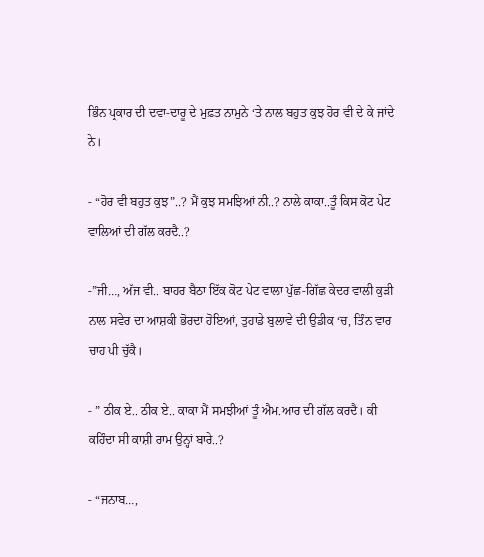ਭਿੰਨ ਪ੍ਰਕਾਰ ਦੀ ਦਵਾ-ਦਾਰੂ ਦੇ ਮੁਫ਼ਤ ਨਾਮੁਨੇ ‘ਤੇ ਨਾਲ ਬਹੁਤ ਕੁਝ ਹੋਰ ਵੀ ਦੇ ਕੇ ਜਾਂਦੇ ਨੇ।

- “ਹੋਰ ਵੀ ਬਹੁਤ ਕੁਝ”..? ਮੈਂ ਕੁਝ ਸਮਝਿਆਂ ਨੀ..? ਨਾਲੇ ਕਾਕਾ..ਤੂੰ ਕਿਸ ਕੋਟ ਪੇਟ ਵਾਲਿਆਂ ਦੀ ਗੱਲ ਕਰਦੈ..?

-”ਜੀ…, ਅੱਜ ਵੀ.. ਬਾਹਰ ਬੈਠਾ ਇੱਕ ਕੋਟ ਪੇਟ ਵਾਲਾ ਪੁੱਛ-ਗਿੱਛ ਕੇਦਰ ਵਾਲੀ ਕੁੜੀ ਨਾਲ ਸਵੇਰ ਦਾ ਆਸ਼ਕੀ ਭੋਰਦਾ ਹੋਇਆਂ, ਤੁਹਾਡੇ ਬੁਲਾਵੇ ਦੀ ਉਡੀਕ ‘ਚ, ਤਿੰਨ ਵਾਰ ਚਾਹ ਪੀ ਚੁੱਕੈ।

- ” ਠੀਕ ਏ.. ਠੀਕ ਏ.. ਕਾਕਾ ਮੈਂ ਸਮਝੀਆਂ ਤੂੰ ਐਮ.ਆਰ ਦੀ ਗੱਲ ਕਰਦੈ। ਕੀ ਕਹਿੰਦਾ ਸੀ ਕਾਸ਼ੀ ਰਾਮ ਉਨ੍ਹਾਂ ਬਾਰੇ..?

- “ਜਨਾਬ…,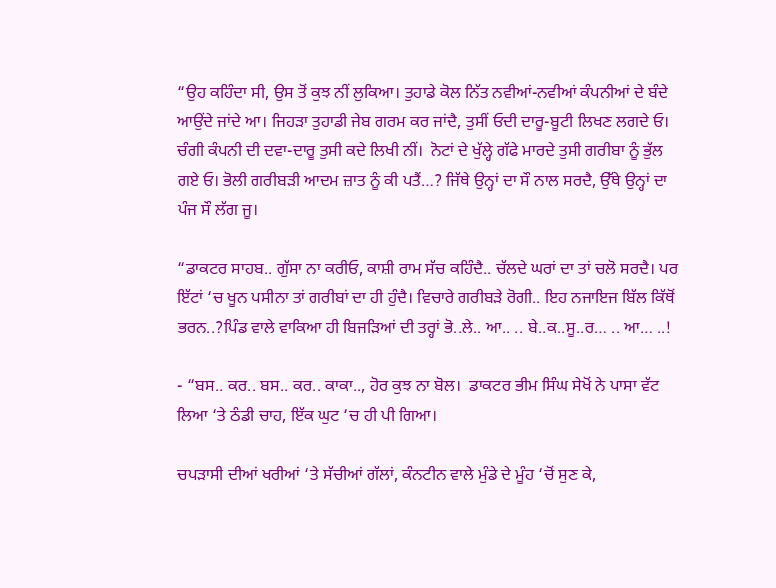“ਉਹ ਕਹਿੰਦਾ ਸੀ, ਉਸ ਤੋਂ ਕੁਝ ਨੀਂ ਲੁਕਿਆ। ਤੁਹਾਡੇ ਕੋਲ ਨਿੱਤ ਨਵੀਆਂ-ਨਵੀਆਂ ਕੰਪਨੀਆਂ ਦੇ ਬੰਦੇ ਆਉਂਦੇ ਜਾਂਦੇ ਆ। ਜਿਹੜਾ ਤੁਹਾਡੀ ਜੇਬ ਗਰਮ ਕਰ ਜਾਂਦੈ, ਤੁਸੀਂ ਓਦੀ ਦਾਰੂ-ਬੂਟੀ ਲਿਖਣ ਲਗਦੇ ਓ। ਚੰਗੀ ਕੰਪਨੀ ਦੀ ਦਵਾ-ਦਾਰੂ ਤੁਸੀ ਕਦੇ ਲਿਖੀ ਨੀਂ।  ਨੋਟਾਂ ਦੇ ਖੁੱਲ੍ਹੇ ਗੱਫੇ ਮਾਰਦੇ ਤੁਸੀ ਗਰੀਬਾ ਨੂੰ ਭੁੱਲ ਗਏ ਓ। ਭੋਲੀ ਗਰੀਬੜੀ ਆਦਮ ਜ਼ਾਤ ਨੂੰ ਕੀ ਪਤੈਂ…? ਜਿੱਥੇ ਉਨ੍ਹਾਂ ਦਾ ਸੌ ਨਾਲ ਸਰਦੈ, ਉੱਥੇ ਉਨ੍ਹਾਂ ਦਾ ਪੰਜ ਸੌ ਲੱਗ ਜੂ।

“ਡਾਕਟਰ ਸਾਹਬ.. ਗੁੱਸਾ ਨਾ ਕਰੀਓ, ਕਾਸ਼ੀ ਰਾਮ ਸੱਚ ਕਹਿੰਦੈ.. ਚੱਲਦੇ ਘਰਾਂ ਦਾ ਤਾਂ ਚਲੋ ਸਰਦੈ। ਪਰ ਇੱਟਾਂ ‘ਚ ਖੂਨ ਪਸੀਨਾ ਤਾਂ ਗਰੀਬਾਂ ਦਾ ਹੀ ਹੁੰਦੈ। ਵਿਚਾਰੇ ਗਰੀਬੜੇ ਰੋਗੀ.. ਇਹ ਨਜਾਇਜ ਬਿੱਲ ਕਿੱਥੋਂ ਭਰਨ..?ਪਿੰਡ ਵਾਲੇ ਵਾਕਿਆ ਹੀ ਬਿਜੜਿਆਂ ਦੀ ਤਰ੍ਹਾਂ ਭੋ..ਲੇ.. ਆ.. .. ਬੇ..ਕ..ਸੂ..ਰ… .. ਆ… ..!

- “ਬਸ.. ਕਰ.. ਬਸ.. ਕਰ.. ਕਾਕਾ.., ਹੋਰ ਕੁਝ ਨਾ ਬੋਲ।  ਡਾਕਟਰ ਭੀਮ ਸਿੰਘ ਸੇਖੋਂ ਨੇ ਪਾਸਾ ਵੱਟ ਲਿਆ ‘ਤੇ ਠੰਡੀ ਚਾਹ, ਇੱਕ ਘੁਟ ‘ਚ ਹੀ ਪੀ ਗਿਆ।

ਚਪੜਾਸੀ ਦੀਆਂ ਖਰੀਆਂ ‘ਤੇ ਸੱਚੀਆਂ ਗੱਲਾਂ, ਕੰਨਟੀਨ ਵਾਲੇ ਮੁੰਡੇ ਦੇ ਮੂੰਹ ‘ਚੋਂ ਸੁਣ ਕੇ,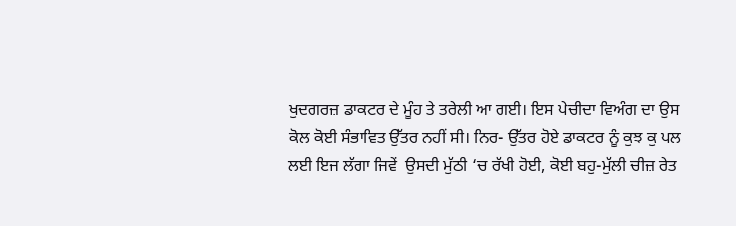ਖੁਦਗਰਜ਼ ਡਾਕਟਰ ਦੇ ਮੂੰਹ ਤੇ ਤਰੇਲੀ ਆ ਗਈ। ਇਸ ਪੇਚੀਦਾ ਵਿਅੰਗ ਦਾ ਉਸ ਕੋਲ ਕੋਈ ਸੰਭਾਵਿਤ ਉੱਤਰ ਨਹੀਂ ਸੀ। ਨਿਰ- ਉੱਤਰ ਹੋਏ ਡਾਕਟਰ ਨੂੰ ਕੁਝ ਕੁ ਪਲ ਲਈ ਇਜ ਲੱਗਾ ਜਿਵੇਂ  ਉਸਦੀ ਮੁੱਠੀ ‘ਚ ਰੱਖੀ ਹੋਈ, ਕੋਈ ਬਹੁ-ਮੁੱਲੀ ਚੀਜ਼ ਰੇਤ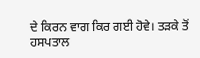ਦੇ ਕਿਰਨ ਵਾਗ ਕਿਰ ਗਈ ਹੋਵੇ। ਤੜਕੇ ਤੋਂ ਹਸਪਤਾਲ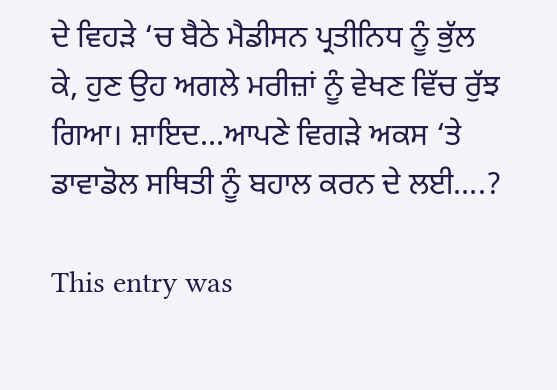ਦੇ ਵਿਹੜੇ ‘ਚ ਬੈਠੇ ਮੈਡੀਸਨ ਪ੍ਰਤੀਨਿਧ ਨੂੰ ਭੁੱਲ ਕੇ, ਹੁਣ ਉਹ ਅਗਲੇ ਮਰੀਜ਼ਾਂ ਨੂੰ ਵੇਖਣ ਵਿੱਚ ਰੁੱਝ ਗਿਆ। ਸ਼ਾਇਦ…ਆਪਣੇ ਵਿਗੜੇ ਅਕਸ ‘ਤੇ ਡਾਵਾਡੋਲ ਸਥਿਤੀ ਨੂੰ ਬਹਾਲ ਕਰਨ ਦੇ ਲਈ….?

This entry was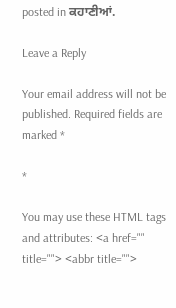posted in ਕਹਾਣੀਆਂ.

Leave a Reply

Your email address will not be published. Required fields are marked *

*

You may use these HTML tags and attributes: <a href="" title=""> <abbr title="">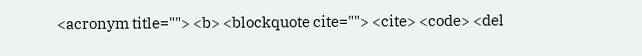<acronym title=""> <b> <blockquote cite=""> <cite> <code> <del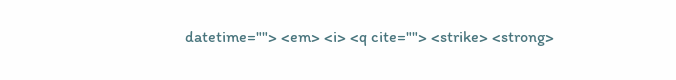datetime=""> <em> <i> <q cite=""> <strike> <strong>